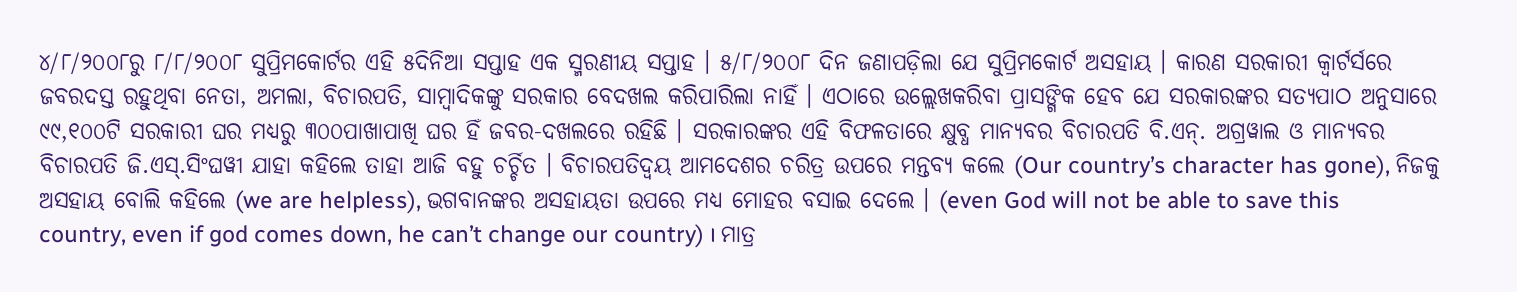୪/୮/୨୦୦୮ରୁ ୮/୮/୨୦୦୮ ସୁପ୍ରିମକୋର୍ଟର ଏହି ୫ଦିନିଆ ସପ୍ତାହ ଏକ ସ୍ମରଣୀୟ ସପ୍ତାହ । ୫/୮/୨୦୦୮ ଦିନ ଜଣାପଡ଼ିଲା ଯେ ସୁପ୍ରିମକୋର୍ଟ ଅସହାୟ । କାରଣ ସରକାରୀ କ୍ୱାର୍ଟର୍ସରେ ଜବରଦସ୍ତ ରହୁଥିବା ନେତା, ଅମଲା, ବିଚାରପତି, ସାମ୍ବାଦିକଙ୍କୁ ସରକାର ବେଦଖଲ କରିପାରିଲା ନାହିଁ । ଏଠାରେ ଉଲ୍ଲେଖକରିବା ପ୍ରାସଙ୍ଗିକ ହେବ ଯେ ସରକାରଙ୍କର ସତ୍ୟପାଠ ଅନୁସାରେ ୯୯,୧୦୦ଟି ସରକାରୀ ଘର ମଧ୍ୟରୁ ୩୦୦ପାଖାପାଖି ଘର ହିଁ ଜବର-ଦଖଲରେ ରହିଛି । ସରକାରଙ୍କର ଏହି ବିଫଳତାରେ କ୍ଷୁବ୍ଧ ମାନ୍ୟବର ବିଚାରପତି ବି.ଏନ୍. ଅଗ୍ରୱାଲ ଓ ମାନ୍ୟବର ବିଚାରପତି ଜି.ଏସ୍.ସିଂଘୱୀ ଯାହା କହିଲେ ତାହା ଆଜି ବହୁ ଚର୍ଚ୍ଚିତ । ବିଚାରପତିଦ୍ୱୟ ଆମଦେଶର ଚରିତ୍ର ଉପରେ ମନ୍ତବ୍ୟ କଲେ (Our country’s character has gone), ନିଜକୁ ଅସହାୟ ବୋଲି କହିଲେ (we are helpless), ଭଗବାନଙ୍କର ଅସହାୟତା ଉପରେ ମଧ୍ୟ ମୋହର ବସାଇ ଦେଲେ । (even God will not be able to save this country, even if god comes down, he can’t change our country) । ମାତ୍ର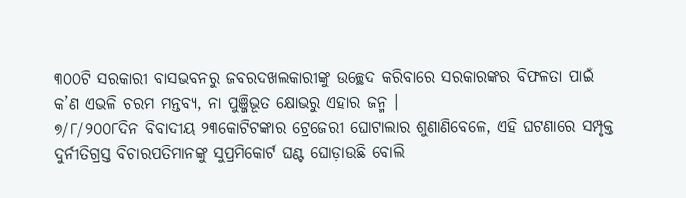୩୦୦ଟି ସରକାରୀ ବାସଭବନରୁ ଜବରଦଖଲକାରୀଙ୍କୁ ଉଚ୍ଛେଦ କରିବାରେ ସରକାରଙ୍କର ବିଫଳତା ପାଇଁ କ’ଣ ଏଭଳି ଚରମ ମନ୍ତବ୍ୟ, ନା ପୁଞ୍ଜିଭୂତ କ୍ଷୋଭରୁ ଏହାର ଜନ୍ମ ।
୭/୮/୨୦୦୮ଦିନ ବିବାଦୀୟ ୨୩କୋଟିଟଙ୍କାର ଟ୍ରେଜେରୀ ଘୋଟାଲାର ଶୁଣାଣିବେଳେ, ଏହି ଘଟଣାରେ ସମ୍ପୃକ୍ତ ଦୁର୍ନୀତିଗ୍ରସ୍ତ ବିଚାରପତିମାନଙ୍କୁ ସୁପ୍ରମିକୋର୍ଟ ଘଣ୍ଟ ଘୋଡ଼ାଉଛି ବୋଲି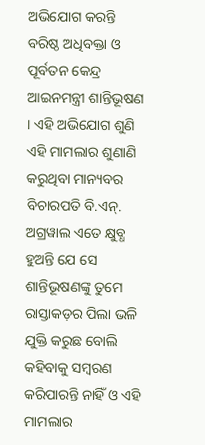ଅଭିଯୋଗ କରନ୍ତି ବରିଷ୍ଠ ଅଧିବକ୍ତା ଓ ପୂର୍ବତନ କେନ୍ଦ୍ର ଆଇନମନ୍ତ୍ରୀ ଶାନ୍ତିଭୂଷଣ । ଏହି ଅଭିଯୋଗ ଶୁଣି ଏହି ମାମଲାର ଶୁଣାଣି କରୁଥିବା ମାନ୍ୟବର ବିଚାରପତି ବି.ଏନ୍. ଅଗ୍ରୱାଲ ଏତେ କ୍ଷୁବ୍ଧ ହୁଅନ୍ତି ଯେ ସେ ଶାନ୍ତିଭୂଷଣଙ୍କୁ ତୁମେ ରାସ୍ତାକଡ଼ର ପିଲା ଭଳି ଯୁକ୍ତି କରୁଛ ବୋଲି କହିବାକୁ ସମ୍ବରଣ କରିପାରନ୍ତି ନାହିଁ ଓ ଏହି ମାମଲାର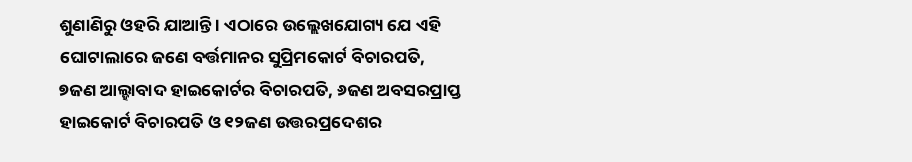ଶୁଣାଣିରୁ ଓହରି ଯାଆନ୍ତି । ଏଠାରେ ଉଲ୍ଲେଖଯୋଗ୍ୟ ଯେ ଏହି ଘୋଟାଲାରେ ଜଣେ ବର୍ତ୍ତମାନର ସୁପ୍ରିମକୋର୍ଟ ବିଚାରପତି, ୭ଜଣ ଆଲ୍ହାବାଦ ହାଇକୋର୍ଟର ବିଚାରପତି, ୬ଜଣ ଅବସରପ୍ରାପ୍ତ ହାଇକୋର୍ଟ ବିଚାରପତି ଓ ୧୨ଜଣ ଉତ୍ତରପ୍ରଦେଶର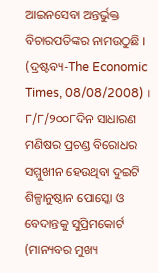ଆଇନସେବା ଅନ୍ତର୍ଭୁକ୍ତ ବିଚାରପତିଙ୍କର ନାମଉଠୁଛି । (ଦ୍ରଷ୍ଟବ୍ୟ-The Economic Times, 08/08/2008) ।
୮/୮/୨୦୦୮ଦିନ ସାଧାରଣ ମଣିଷର ପ୍ରଚଣ୍ଡ ବିରୋଧର ସମ୍ମୁଖୀନ ହେଉଥିବା ଦୁଇଟି ଶିଳ୍ପାନୁଷ୍ଠାନ ପୋସ୍କୋ ଓ ବେଦାନ୍ତକୁ ସୁପ୍ରିମକୋର୍ଟ (ମାନ୍ୟବର ମୁଖ୍ୟ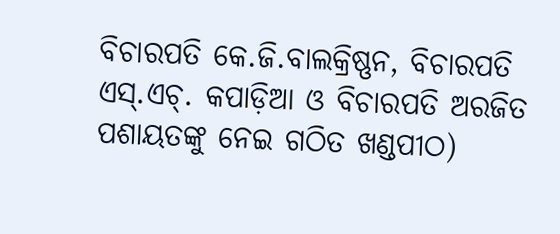ବିଚାରପତି କେ.ଜି.ବାଲକ୍ରିଷ୍ଣନ, ବିଚାରପତି ଏସ୍.ଏଚ୍. କପାଡ଼ିଆ ଓ ବିଚାରପତି ଅରଜିତ ପଶାୟତଙ୍କୁ ନେଇ ଗଠିତ ଖଣ୍ଡପୀଠ)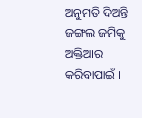ଅନୁମତି ଦିଅନ୍ତି ଜଙ୍ଗଲ ଜମିକୁ ଅକ୍ତିଆର କରିବାପାଇଁ ।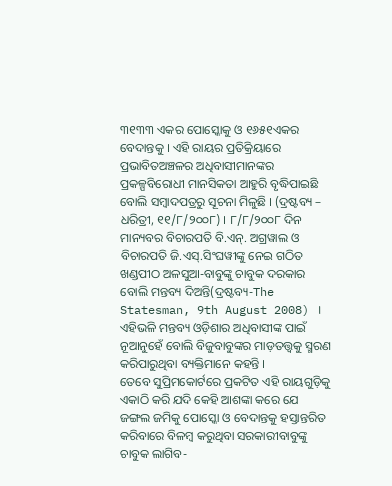୩୧୩୩ ଏକର ପୋସ୍କୋକୁ ଓ ୧୬୫୧ଏକର ବେଦାନ୍ତକୁ । ଏହି ରାୟର ପ୍ରତିକ୍ରିୟାରେ ପ୍ରଭାବିତଅଞ୍ଚଳର ଅଧିବାସୀମାନଙ୍କର ପ୍ରକଳ୍ପବିରୋଧୀ ମାନସିକତା ଆହୁରି ବୃଦ୍ଧିପାଇଛି ବୋଲି ସମ୍ବାଦପତ୍ରରୁ ସୂଚନା ମିଳୁଛି । (ଦ୍ରଷ୍ଟବ୍ୟ – ଧରିତ୍ରୀ, ୧୧/୮/୨୦୦୮) । ୮/୮/୨୦୦୮ ଦିନ ମାନ୍ୟବର ବିଚାରପତି ବି.ଏନ୍. ଅଗ୍ରୱାଲ ଓ ବିଚାରପତି ଜି.ଏସ୍.ସିଂଘୱୀଙ୍କୁ ନେଇ ଗଠିତ ଖଣ୍ଡପୀଠ ଅଳସୁଆ-ବାବୁଙ୍କୁ ଚାବୁକ ଦରକାର ବୋଲି ମନ୍ତବ୍ୟ ଦିଅନ୍ତି(ଦ୍ରଷ୍ଟବ୍ୟ-The Statesman, 9th August 2008) । ଏହିଭଳି ମନ୍ତବ୍ୟ ଓଡ଼ିଶାର ଅଧିବାସୀଙ୍କ ପାଇଁ ନୂଆନୁହେଁ ବୋଲି ବିଜୁବାବୁଙ୍କର ମାଡ଼ତତ୍ତ୍ୱକୁ ସ୍ମରଣ କରିପାରୁଥିବା ବ୍ୟକ୍ତିମାନେ କହନ୍ତି ।
ତେବେ ସୁପ୍ରିମକୋର୍ଟରେ ପ୍ରକଟିତ ଏହି ରାୟଗୁଡ଼ିକୁ ଏକାଠି କରି ଯଦି କେହି ଆଶଙ୍କା କରେ ଯେ ଜଙ୍ଗଲ ଜମିକୁ ପୋସ୍କୋ ଓ ବେଦାନ୍ତକୁ ହସ୍ତାନ୍ତରିତ କରିବାରେ ବିଳମ୍ବ କରୁଥିବା ସରକାରୀବାବୁଙ୍କୁ ଚାବୁକ ଲାଗିବ-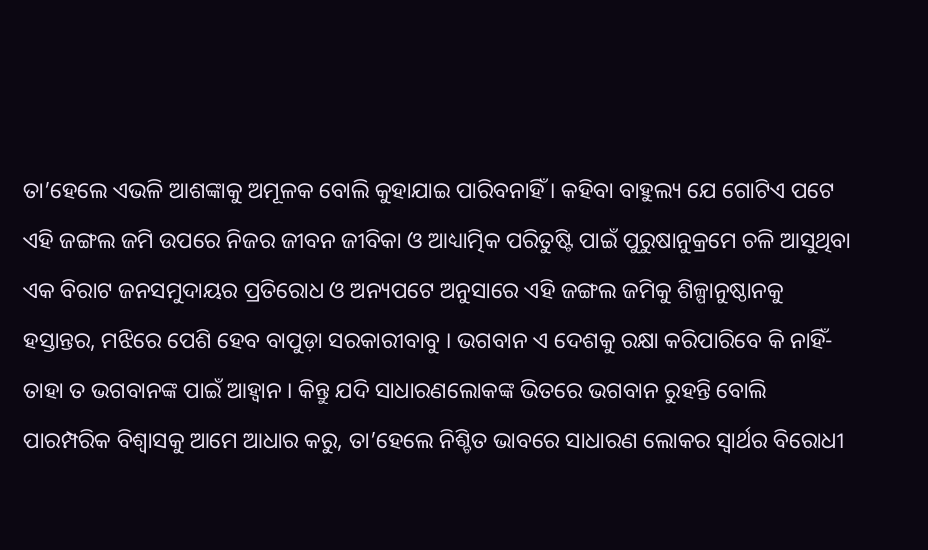ତା’ହେଲେ ଏଭଳି ଆଶଙ୍କାକୁ ଅମୂଳକ ବୋଲି କୁହାଯାଇ ପାରିବନାହିଁ । କହିବା ବାହୁଲ୍ୟ ଯେ ଗୋଟିଏ ପଟେ ଏହି ଜଙ୍ଗଲ ଜମି ଉପରେ ନିଜର ଜୀବନ ଜୀବିକା ଓ ଆଧ୍ୟାତ୍ମିକ ପରିତୁଷ୍ଟି ପାଇଁ ପୁରୁଷାନୁକ୍ରମେ ଚଳି ଆସୁଥିବା ଏକ ବିରାଟ ଜନସମୁଦାୟର ପ୍ରତିରୋଧ ଓ ଅନ୍ୟପଟେ ଅନୁସାରେ ଏହି ଜଙ୍ଗଲ ଜମିକୁ ଶିଳ୍ପାନୁଷ୍ଠାନକୁ ହସ୍ତାନ୍ତର, ମଝିରେ ପେଶି ହେବ ବାପୁଡ଼ା ସରକାରୀବାବୁ । ଭଗବାନ ଏ ଦେଶକୁ ରକ୍ଷା କରିପାରିବେ କି ନାହିଁ-ତାହା ତ ଭଗବାନଙ୍କ ପାଇଁ ଆହ୍ୱାନ । କିନ୍ତୁ ଯଦି ସାଧାରଣଲୋକଙ୍କ ଭିତରେ ଭଗବାନ ରୁହନ୍ତି ବୋଲି ପାରମ୍ପରିକ ବିଶ୍ୱାସକୁ ଆମେ ଆଧାର କରୁ, ତା’ହେଲେ ନିଶ୍ଚିତ ଭାବରେ ସାଧାରଣ ଲୋକର ସ୍ୱାର୍ଥର ବିରୋଧୀ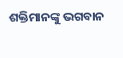ଶକ୍ତିମାନଙ୍କୁ ଭଗବାନ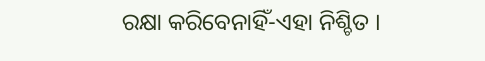ରକ୍ଷା କରିବେନାହିଁ-ଏହା ନିଶ୍ଚିତ ।